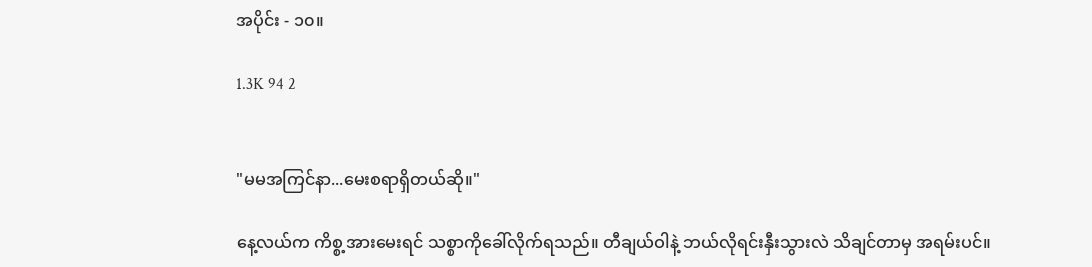အပိုင်း - ၁၀။

1.3K 94 2


"မမအကြင်နာ...မေးစရာရှိတယ်ဆို။"

နေ့လယ်က ကိစ္စ့အားမေးရင် သစ္စာကိုခေါ်လိုက်ရသည်။ တီချယ်ဝါနဲ့ ဘယ်လိုရင်းနှီးသွားလဲ သိချင်တာမှ အရမ်းပင်။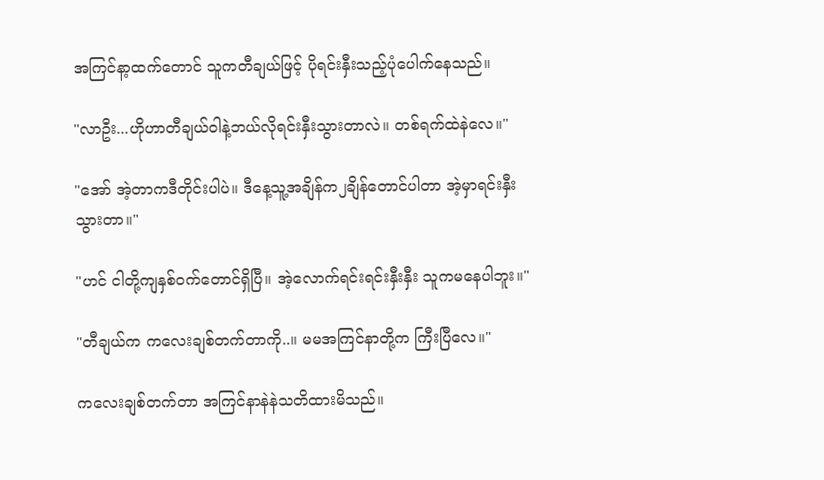အကြင်နာ့ထက်တောင် သူကတီချယ်ဖြင့် ပိုရင်းနှီးသည့်ပုံပေါက်နေသည်။

"လာဦး...ဟိုဟာတီချယ်ဝါနဲ့ဘယ်လိုရင်းနှီးသွားတာလဲ။ တစ်ရက်ထဲနဲလေ။"

"အော် အဲ့တာကဒီတိုင်းပါပဲ။ ဒီနေ့သူ့အချိန်က၂ချိန်တောင်ပါတာ အဲ့မှာရင်းနှီးသွားတာ။"

"ဟင် ငါတို့ကျနှစ်ဝက်တောင်ရှိပြီ။ အဲ့လောက်ရင်းရင်းနှီးနှီး သူကမနေပါဘူး။"

"တီချယ်က ကလေးချစ်တက်တာကို..။ မမအကြင်နာတို့က ကြီးပြီလေ။"

ကလေးချစ်တက်တာ အကြင်နာနဲနဲသတိထားမိသည်။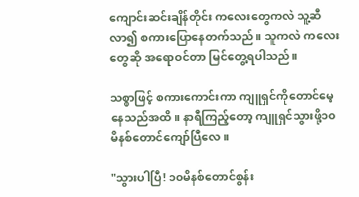ကျောင်းဆင်းချိန်တိုင်း ကလေးတွေကလဲ သူ့ဆီ လာ၍ စကားပြောနေတက်သည်။ သူကလဲ ကလေးတွေဆို အရောဝင်တာ မြင်တွေ့ရပါသည်။

သစ္စာဖြင့် စကားကောင်းကာ ကျူရှင်ကိုတောင်မေ့နေသည်အထိ။ နာရီကြည့်တော့ ကျူရှင်သွားဖို့၁၀မိနစ်တောင်ကျော်ပြီလေ။

"သွားပါပြီ! ၁၀မိနစ်တောင်စွန်း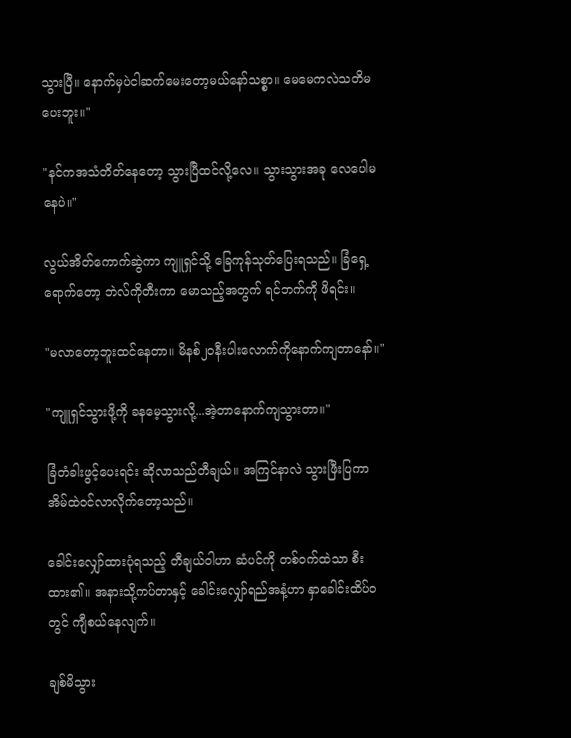သွားပြီ။ နောက်မှပဲငါဆက်မေးတော့မယ်နော်သစ္စာ။ မေမေကလဲသတိမပေးဘူး။"

"နင်ကအသံတိတ်နေတော့ သွားပြီထင်လို့လေ။ သွားသွားအခု လေပေါမနေပဲ။"

လွယ်အိတ်ကောက်ဆွဲကာ ကျူရှင်သို့ ခြေကုန်သုတ်ပြေးရသည်။ ခြံရှေ့ရောက်တော့ ဘဲလ်ကိုတီးကာ မောသည့်အတွက် ရင်ဘက်ကို ဖိရင်း။

"မလာတော့ဘူးထင်နေတာ။ မိနစ်၂၀နီးပါးလောက်ကိုနောက်ကျတာနော်။"

"ကျူရှင်သွားဖို့ကို ခနမေ့သွားလို့...အဲ့တာနောက်ကျသွားတာ။"

ခြံတံခါးဖွင့်ပေးရင်း ဆိုလာသည်တီချယ်။ အကြင်နာလဲ သွားဖြီးပြကာ အိမ်ထဲဝင်လာလိုက်တော့သည်။

ခေါင်းလျှော်ထားပုံရသည့် တီချယ်ဝါဟာ ဆံပင်ကို တစ်ဝက်ထဲသာ စီးထား၏။ အနားသို့ကပ်တာနှင့် ခေါင်းလျှော်ရည်အနံ့ဟာ နှာခေါင်းထိပ်ဝတွင် ကျီစယ်နေလျက်။

ချစ်မိသွား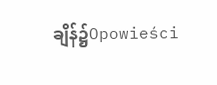ချိန်၌Opowieści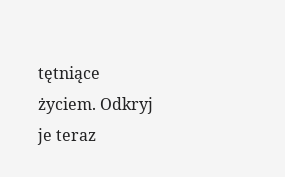tętniące życiem. Odkryj je teraz